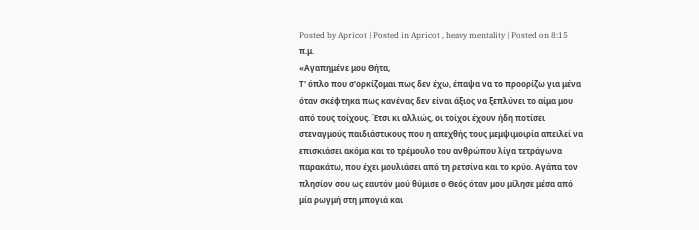Posted by Apricot | Posted in Apricot , heavy mentality | Posted on 8:15 π.μ.
«Αγαπημένε μου Θήτα,
Τ' όπλο που σ'ορκίζομαι πως δεν έχω, έπαψα να το προορίζω για μένα όταν σκέφτηκα πως κανένας δεν είναι άξιος να ξεπλύνει το αίμα μου από τους τοίχους. Έτσι κι αλλιώς, οι τοίχοι έχουν ήδη ποτίσει στεναγμούς παιδιάστικους που η απεχθής τους μεμψιμοιρία απειλεί να επισκιάσει ακόμα και το τρέμουλο του ανθρώπου λίγα τετράγωνα παρακάτω, που έχει μουλιάσει από τη ρετσίνα και το κρύο. Αγάπα τον πλησίον σου ως εαυτόν μού θύμισε ο Θεός όταν μου μίλησε μέσα από μία ρωγμή στη μπογιά και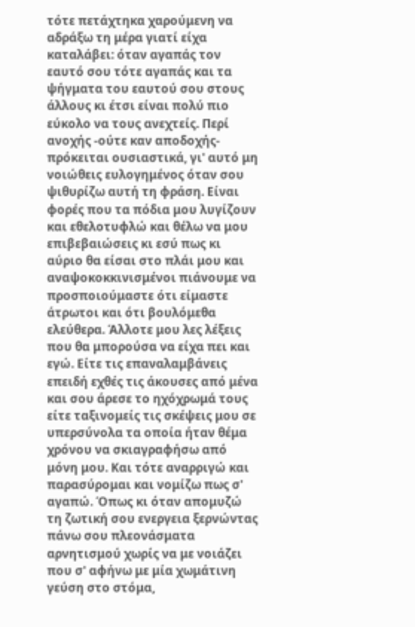τότε πετάχτηκα χαρούμενη να αδράξω τη μέρα γιατί είχα καταλάβει: όταν αγαπάς τον εαυτό σου τότε αγαπάς και τα ψήγματα του εαυτού σου στους άλλους κι έτσι είναι πολύ πιο εύκολο να τους ανεχτείς. Περί ανοχής -ούτε καν αποδοχής- πρόκειται ουσιαστικά, γι' αυτό μη νοιώθεις ευλογημένος όταν σου ψιθυρίζω αυτή τη φράση. Είναι φορές που τα πόδια μου λυγίζουν και εθελοτυφλώ και θέλω να μου επιβεβαιώσεις κι εσύ πως κι αύριο θα είσαι στο πλάι μου και αναψοκοκκινισμένοι πιάνουμε να προσποιούμαστε ότι είμαστε άτρωτοι και ότι βουλόμεθα ελεύθερα. Άλλοτε μου λες λέξεις που θα μπορούσα να είχα πει και εγώ. Είτε τις επαναλαμβάνεις επειδή εχθές τις άκουσες από μένα και σου άρεσε το ηχόχρωμά τους είτε ταξινομείς τις σκέψεις μου σε υπερσύνολα τα οποία ήταν θέμα χρόνου να σκιαγραφήσω από μόνη μου. Και τότε αναρριγώ και παρασύρομαι και νομίζω πως σ' αγαπώ. Όπως κι όταν απομυζώ τη ζωτική σου ενεργεια ξερνώντας πάνω σου πλεονάσματα αρνητισμού χωρίς να με νοιάζει που σ' αφήνω με μία χωμάτινη γεύση στο στόμα,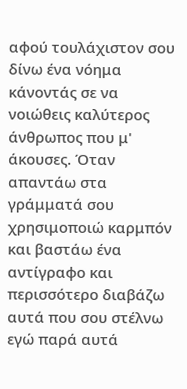αφού τουλάχιστον σου δίνω ένα νόημα κάνοντάς σε να νοιώθεις καλύτερος άνθρωπος που μ' άκουσες. Όταν απαντάω στα γράμματά σου χρησιμοποιώ καρμπόν και βαστάω ένα αντίγραφο και περισσότερο διαβάζω αυτά που σου στέλνω εγώ παρά αυτά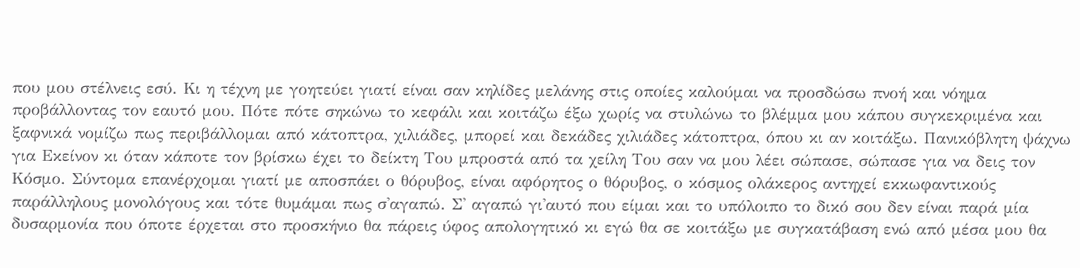που μου στέλνεις εσύ. Κι η τέχνη με γοητεύει γιατί είναι σαν κηλίδες μελάνης στις οποίες καλούμαι να προσδώσω πνοή και νόημα προβάλλοντας τον εαυτό μου. Πότε πότε σηκώνω το κεφάλι και κοιτάζω έξω χωρίς να στυλώνω το βλέμμα μου κάπου συγκεκριμένα και ξαφνικά νομίζω πως περιβάλλομαι από κάτοπτρα, χιλιάδες, μπορεί και δεκάδες χιλιάδες κάτοπτρα, όπου κι αν κοιτάξω. Πανικόβλητη ψάχνω για Εκείνον κι όταν κάποτε τον βρίσκω έχει το δείκτη Του μπροστά από τα χείλη Του σαν να μου λέει σώπασε, σώπασε για να δεις τον Κόσμο. Σύντομα επανέρχομαι γιατί με αποσπάει ο θόρυβος, είναι αφόρητος ο θόρυβος, ο κόσμος ολάκερος αντηχεί εκκωφαντικούς παράλληλους μονολόγους και τότε θυμάμαι πως σ'αγαπώ. Σ' αγαπώ γι'αυτό που είμαι και το υπόλοιπο το δικό σου δεν είναι παρά μία δυσαρμονία που όποτε έρχεται στο προσκήνιο θα πάρεις ύφος απολογητικό κι εγώ θα σε κοιτάξω με συγκατάβαση ενώ από μέσα μου θα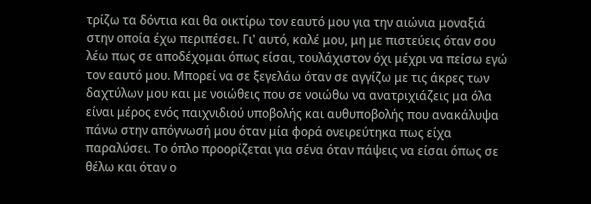τρίζω τα δόντια και θα οικτίρω τον εαυτό μου για την αιώνια μοναξιά στην οποία έχω περιπέσει. Γι' αυτό, καλέ μου, μη με πιστεύεις όταν σου λέω πως σε αποδέχομαι όπως είσαι, τουλάχιστον όχι μέχρι να πείσω εγώ τον εαυτό μου. Μπορεί να σε ξεγελάω όταν σε αγγίζω με τις άκρες των δαχτύλων μου και με νοιώθεις που σε νοιώθω να ανατριχιάζεις μα όλα είναι μέρος ενός παιχνιδιού υποβολής και αυθυποβολής που ανακάλυψα πάνω στην απόγνωσή μου όταν μία φορά ονειρεύτηκα πως είχα παραλύσει. Το όπλο προορίζεται για σένα όταν πάψεις να είσαι όπως σε θέλω και όταν ο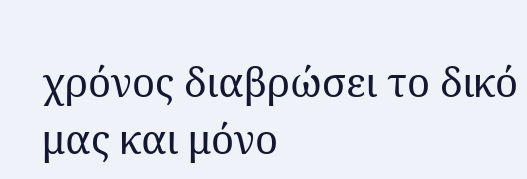χρόνος διαβρώσει το δικό μας και μόνο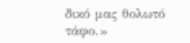δικό μας θολωτό τάφο.»